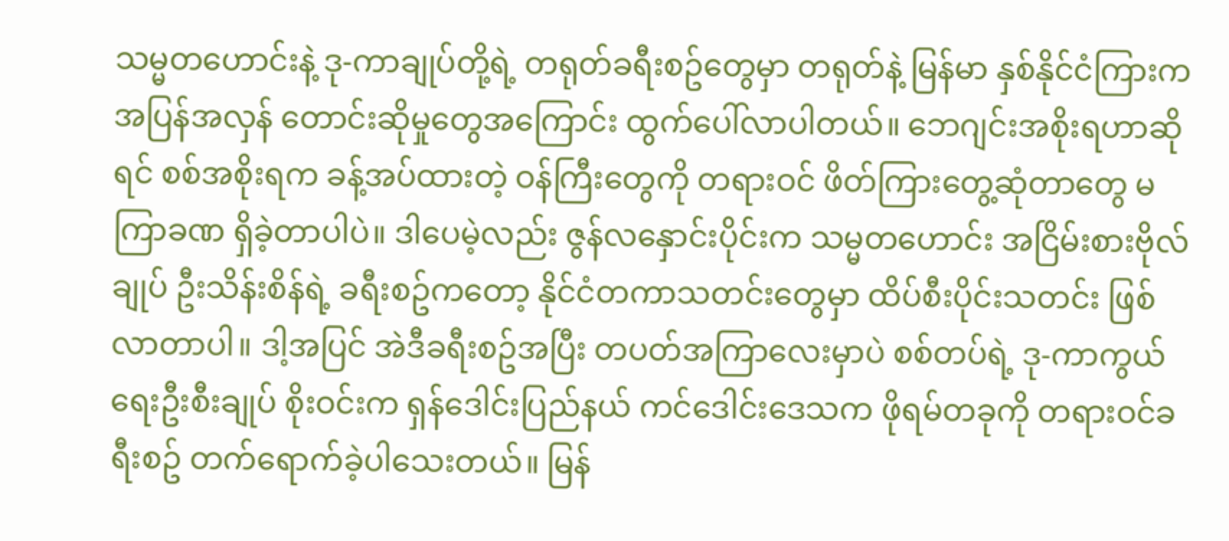သမ္မတဟောင်းနဲ့ ဒု-ကာချုပ်တို့ရဲ့ တရုတ်ခရီးစဥ်တွေမှာ တရုတ်နဲ့ မြန်မာ နှစ်နိုင်ငံကြားက အပြန်အလှန် တောင်းဆိုမှုတွေအကြောင်း ထွက်ပေါ်လာပါတယ်။ ဘေဂျင်းအစိုးရဟာဆိုရင် စစ်အစိုးရက ခန့်အပ်ထားတဲ့ ဝန်ကြီးတွေကို တရားဝင် ဖိတ်ကြားတွေ့ဆုံတာတွေ မကြာခဏ ရှိခဲ့တာပါပဲ။ ဒါပေမဲ့လည်း ဇွန်လနှောင်းပိုင်းက သမ္မတဟောင်း အငြိမ်းစားဗိုလ်ချုပ် ဦးသိန်းစိန်ရဲ့ ခရီးစဥ်ကတော့ နိုင်ငံတကာသတင်းတွေမှာ ထိပ်စီးပိုင်းသတင်း ဖြစ်လာတာပါ။ ဒါ့အပြင် အဲဒီခရီးစဥ်အပြီး တပတ်အကြာလေးမှာပဲ စစ်တပ်ရဲ့ ဒု-ကာကွယ်ရေးဦးစီးချုပ် စိုးဝင်းက ရှန်ဒေါင်းပြည်နယ် ကင်ဒေါင်းဒေသက ဖိုရမ်တခုကို တရားဝင်ခရီးစဥ် တက်ရောက်ခဲ့ပါသေးတယ်။ မြန်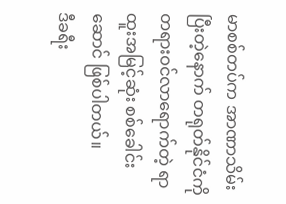မာစစ်တပ်က အာဏာသိမ်းပြီးတဲ့နောက် တရုတ်နိုင်ငံကို တရားဝင်လာရောက်တဲ့ ရာထူးအမြင့်ဆုံး စစ်ခေါင်းဆောင် ဖြစ်ပါတယ်။
ဒီခရီး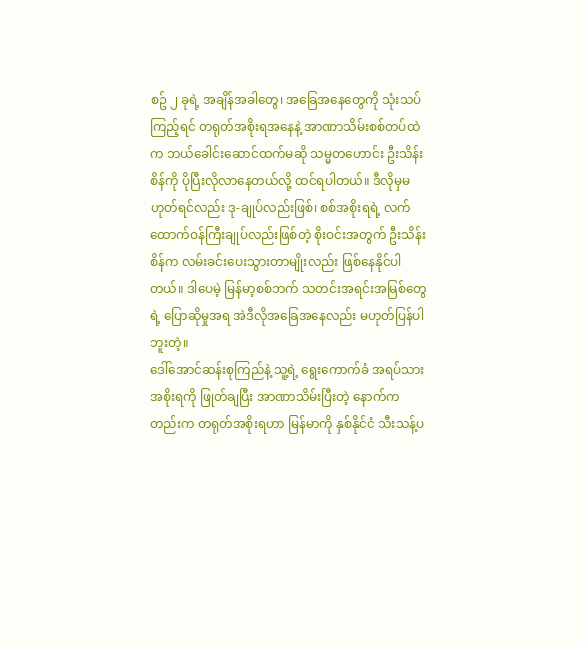စဥ် ၂ ခုရဲ့ အချိန်အခါတွေ၊ အခြေအနေတွေကို သုံးသပ်ကြည့်ရင် တရုတ်အစိုးရအနေနဲ့ အာဏာသိမ်းစစ်တပ်ထဲက ဘယ်ခေါင်းဆောင်ထက်မဆို သမ္မတဟောင်း ဦးသိန်းစိန်ကို ပိုပြီးလိုလာနေတယ်လို့ ထင်ရပါတယ်။ ဒီလိုမှမဟုတ်ရင်လည်း ဒု-ချုပ်လည်းဖြစ်၊ စစ်အစိုးရရဲ့ လက်ထောက်ဝန်ကြီးချုပ်လည်းဖြစ်တဲ့ စိုးဝင်းအတွက် ဦးသိန်းစိန်က လမ်းခင်းပေးသွားတာမျိုးလည်း ဖြစ်နေနိုင်ပါတယ်။ ဒါပေမဲ့ မြန်မာ့စစ်ဘက် သတင်းအရင်းအမြစ်တွေရဲ့ ပြောဆိုမှုအရ အဲဒီလိုအခြေအနေလည်း မဟုတ်ပြန်ပါဘူးတဲ့။
ဒေါ်အောင်ဆန်းစုကြည်နဲ့ သူ့ရဲ့ ရွေးကောက်ခံ အရပ်သားအစိုးရကို ဖြုတ်ချပြီး အာဏာသိမ်းပြီးတဲ့ နောက်ကတည်းက တရုတ်အစိုးရဟာ မြန်မာကို နှစ်နိုင်ငံ သီးသန့်ပ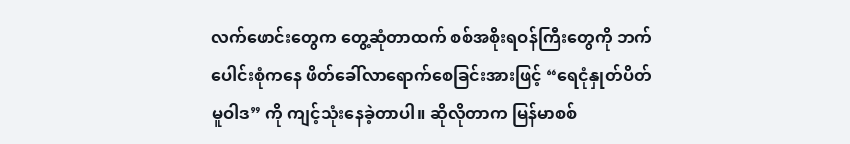လက်ဖောင်းတွေက တွေ့ဆုံတာထက် စစ်အစိုးရဝန်ကြီးတွေကို ဘက်ပေါင်းစုံကနေ ဖိတ်ခေါ်လာရောက်စေခြင်းအားဖြင့် “ရေငုံနှုတ်ပိတ် မူဝါဒ” ကို ကျင့်သုံးနေခဲ့တာပါ။ ဆိုလိုတာက မြန်မာစစ်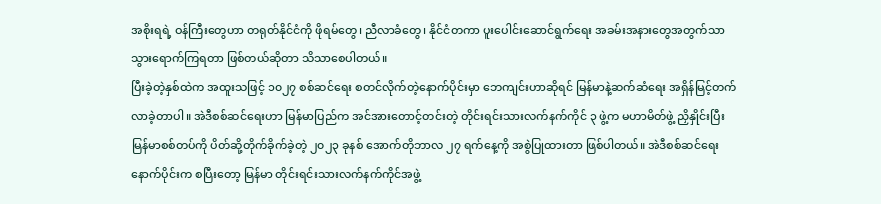အစိုးရရဲ့ ဝန်ကြီးတွေဟာ တရုတ်နိုင်ငံကို ဖိုရမ်တွေ၊ ညီလာခံတွေ၊ နိုင်ငံတကာ ပူးပေါင်းဆောင်ရွက်ရေး အခမ်းအနားတွေအတွက်သာ သွားရောက်ကြရတာ ဖြစ်တယ်ဆိုတာ သိသာစေပါတယ်။
ပြီးခဲ့တဲ့နှစ်ထဲက အထူးသဖြင့် ၁၀၂၇ စစ်ဆင်ရေး စတင်လိုက်တဲ့နောက်ပိုင်းမှာ ဘေကျင်းဟာဆိုရင် မြန်မာနဲ့ဆက်ဆံရေး အရှိန်မြင့်တက်လာခဲ့တာပါ။ အဲဒီစစ်ဆင်ရေးဟာ မြန်မာပြည်က အင်အားတောင့်တင်းတဲ့ တိုင်းရင်းသားလက်နက်ကိုင် ၃ ဖွဲ့က မဟာမိတ်ဖွဲ့ ညှိနှိုင်းပြီး မြန်မာစစ်တပ်ကို ပိတ်ဆို့တိုက်ခိုက်ခဲ့တဲ့ ၂၀၂၃ ခုနစ် အောက်တိုဘာလ ၂၇ ရက်နေ့ကို အစွဲပြုထားတာ ဖြစ်ပါတယ်။ အဲဒီစစ်ဆင်ရေး နောက်ပိုင်းက စပြီးတော့ မြန်မာ တိုင်းရင်းသားလက်နက်ကိုင်အဖွဲ့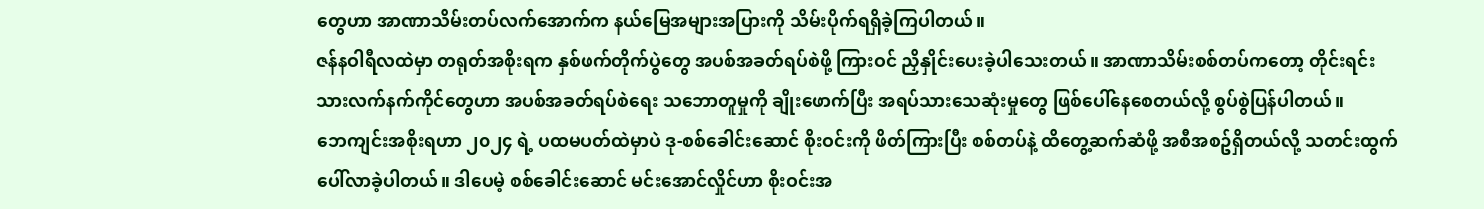တွေဟာ အာဏာသိမ်းတပ်လက်အောက်က နယ်မြေအများအပြားကို သိမ်းပိုက်ရရှိခဲ့ကြပါတယ်။
ဇန်နဝါရီလထဲမှာ တရုတ်အစိုးရက နှစ်ဖက်တိုက်ပွဲတွေ အပစ်အခတ်ရပ်စဲဖို့ ကြားဝင် ညှိနှိုင်းပေးခဲ့ပါသေးတယ်။ အာဏာသိမ်းစစ်တပ်ကတော့ တိုင်းရင်းသားလက်နက်ကိုင်တွေဟာ အပစ်အခတ်ရပ်စဲရေး သဘောတူမှုကို ချိုးဖောက်ပြီး အရပ်သားသေဆုံးမှုတွေ ဖြစ်ပေါ်နေစေတယ်လို့ စွပ်စွဲပြန်ပါတယ်။
ဘေကျင်းအစိုးရဟာ ၂၀၂၄ ရဲ့ ပထမပတ်ထဲမှာပဲ ဒု-စစ်ခေါင်းဆောင် စိုးဝင်းကို ဖိတ်ကြားပြီး စစ်တပ်နဲ့ ထိတွေ့ဆက်ဆံဖို့ အစီအစဥ်ရှိတယ်လို့ သတင်းထွက်ပေါ်လာခဲ့ပါတယ်။ ဒါပေမဲ့ စစ်ခေါင်းဆောင် မင်းအောင်လှိုင်ဟာ စိုးဝင်းအ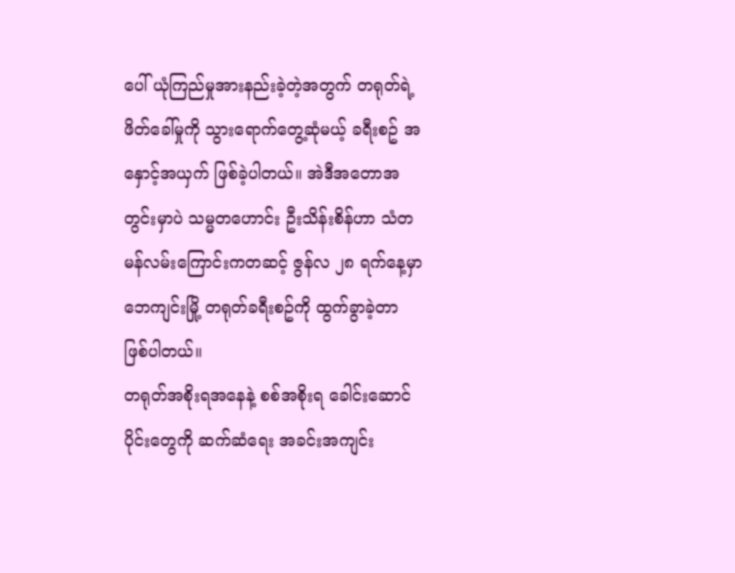ပေါ် ယုံကြည်မှုအားနည်းခဲ့တဲ့အတွက် တရုတ်ရဲ့ ဖိတ်ခေါ်မှုကို သွားရောက်တွေ့ဆုံမယ့် ခရီးစဥ် အနှောင့်အယှက် ဖြစ်ခဲ့ပါတယ်။ အဲဒီအတောအတွင်းမှာပဲ သမ္မတဟောင်း ဦးသိန်းစိန်ဟာ သံတမန်လမ်းကြောင်းကတဆင့် ဇွန်လ ၂၈ ရက်နေ့မှာ ဘေကျင်းမြို့ တရုတ်ခရီးစဥ်ကို ထွက်ခွာခဲ့တာ ဖြစ်ပါတယ်။
တရုတ်အစိုးရအနေနဲ့ စစ်အစိုးရ ခေါင်းဆောင်ပိုင်းတွေကို ဆက်ဆံရေး အခင်းအကျင်း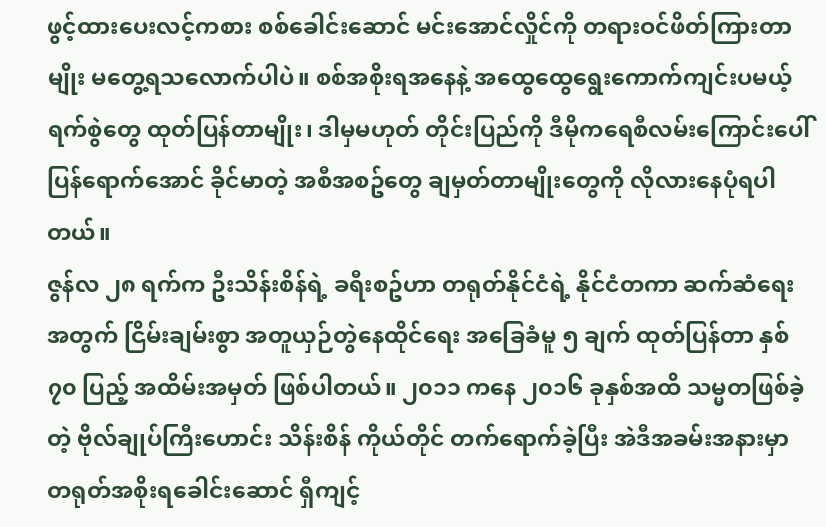ဖွင့်ထားပေးလင့်ကစား စစ်ခေါင်းဆောင် မင်းအောင်လှိုင်ကို တရားဝင်ဖိတ်ကြားတာမျိုး မတွေ့ရသလောက်ပါပဲ။ စစ်အစိုးရအနေနဲ့ အထွေထွေရွေးကောက်ကျင်းပမယ့် ရက်စွဲတွေ ထုတ်ပြန်တာမျိုး၊ ဒါမှမဟုတ် တိုင်းပြည်ကို ဒီမိုကရေစီလမ်းကြောင်းပေါ် ပြန်ရောက်အောင် ခိုင်မာတဲ့ အစီအစဥ်တွေ ချမှတ်တာမျိုးတွေကို လိုလားနေပုံရပါတယ်။
ဇွန်လ ၂၈ ရက်က ဦးသိန်းစိန်ရဲ့ ခရီးစဥ်ဟာ တရုတ်နိုင်ငံရဲ့ နိုင်ငံတကာ ဆက်ဆံရေးအတွက် ငြိမ်းချမ်းစွာ အတူယှဉ်တွဲနေထိုင်ရေး အခြေခံမူ ၅ ချက် ထုတ်ပြန်တာ နှစ် ၇၀ ပြည့် အထိမ်းအမှတ် ဖြစ်ပါတယ်။ ၂၀၁၁ ကနေ ၂၀၁၆ ခုနှစ်အထိ သမ္မတဖြစ်ခဲ့တဲ့ ဗိုလ်ချုပ်ကြီးဟောင်း သိန်းစိန် ကိုယ်တိုင် တက်ရောက်ခဲ့ပြီး အဲဒီအခမ်းအနားမှာ တရုတ်အစိုးရခေါင်းဆောင် ရှီကျင့်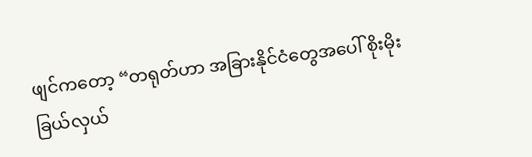ဖျင်ကတော့ “တရုတ်ဟာ အခြားနိုင်ငံတွေအပေါ် စိုးမိုးခြယ်လှယ်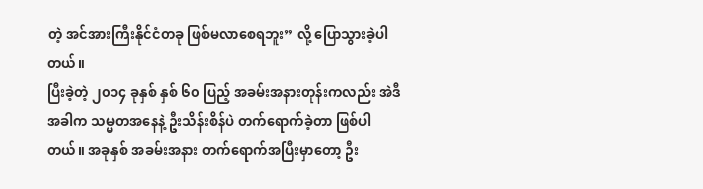တဲ့ အင်အားကြီးနိုင်ငံတခု ဖြစ်မလာစေရဘူး” လို့ ပြောသွားခဲ့ပါတယ်။
ပြီးခဲ့တဲ့ ၂၀၁၄ ခုနှစ် နှစ် ၆၀ ပြည့် အခမ်းအနားတုန်းကလည်း အဲဒီအခါက သမ္မတအနေနဲ့ ဦးသိန်းစိန်ပဲ တက်ရောက်ခဲ့တာ ဖြစ်ပါတယ်။ အခုနှစ် အခမ်းအနား တက်ရောက်အပြီးမှာတော့ ဦး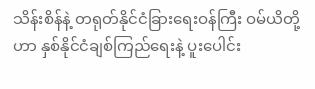သိန်းစိန်နဲ့ တရုတ်နိုင်ငံခြားရေးဝန်ကြီး ဝမ်ယိတို့ဟာ နှစ်နိုင်ငံချစ်ကြည်ရေးနဲ့ ပူးပေါင်း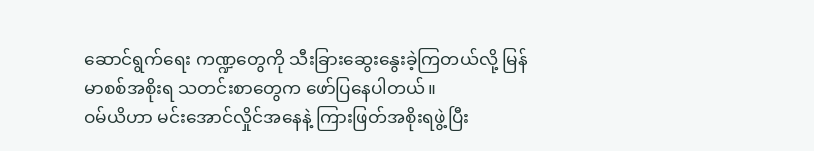ဆောင်ရွက်ရေး ကဏ္ဍတွေကို သီးခြားဆွေးနွေးခဲ့ကြတယ်လို့ မြန်မာစစ်အစိုးရ သတင်းစာတွေက ဖော်ပြနေပါတယ်။
ဝမ်ယိဟာ မင်းအောင်လှိုင်အနေနဲ့ ကြားဖြတ်အစိုးရဖွဲ့ပြီး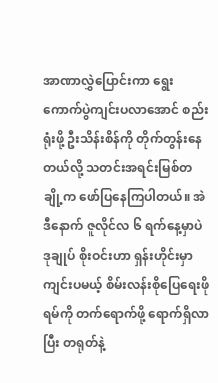အာဏာလွှဲပြောင်းကာ ရွေးကောက်ပွဲကျင်းပလာအောင် စည်းရုံးဖို့ ဦးသိန်းစိန်ကို တိုက်တွန်းနေတယ်လို့ သတင်းအရင်းမြစ်တချို့က ဖော်ပြနေကြပါတယ်။ အဲဒီနောက် ဇူလိုင်လ ၆ ရက်နေ့မှာပဲ ဒုချုပ် စိုးဝင်းဟာ ရှန်းဟိုင်းမှာကျင်းပမယ့် စိမ်းလန်းစိုပြေရေးဖိုရမ်ကို တက်ရောက်ဖို့ ရောက်ရှိလာပြီး တရုတ်နဲ့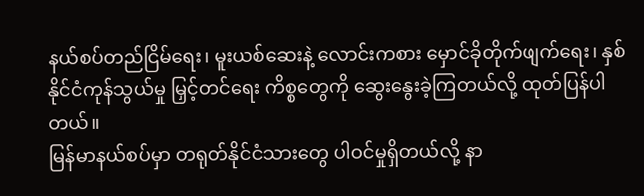နယ်စပ်တည်ငြိမ်ရေး၊ မူးယစ်ဆေးနဲ့ လောင်းကစား မှောင်ခိုတိုက်ဖျက်ရေး၊ နှစ်နိုင်ငံကုန်သွယ်မှု မြှင့်တင်ရေး ကိစ္စတွေကို ဆွေးနွေးခဲ့ကြတယ်လို့ ထုတ်ပြန်ပါတယ်။
မြန်မာနယ်စပ်မှာ တရုတ်နိုင်ငံသားတွေ ပါဝင်မှုရှိတယ်လို့ နာ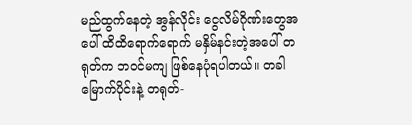မည်ထွက်နေတဲ့ အွန်လိုင်း ငွေလိမ်ဂိုဏ်းတွေအပေါ် ထိထိရောက်ရောက် မနှိမ်နင်းတဲ့အပေါ် တရုတ်က ဘဝင်မကျ ဖြစ်နေပုံရပါတယ်။ တခါ မြောက်ပိုင်းနဲ့ တရုတ်-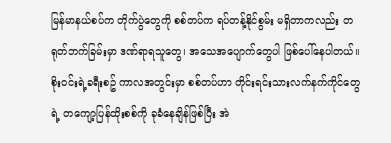မြန်မာနယ်စပ်က တိုက်ပွဲတွေကို စစ်တပ်က ရပ်တန့်နိုင်စွမ်း မရှိတာကလည်း တရုတ်ဘက်ခြမ်းမှာ ဒဏ်ရာရသူတွေ၊ အသေအပျောက်တွေပါ ဖြစ်ပေါ်နေပါတယ်။ စိုးဝင်းရဲ့ခရီးစဥ် ကာလအတွင်းမှာ စစ်တပ်ဟာ တိုင်းရင်းသားလက်နက်ကိုင်တွေရဲ့ တကျော့ပြန်ထိုးစစ်ကို ခုခံနေချိန်ဖြစ်ပြီး အဲ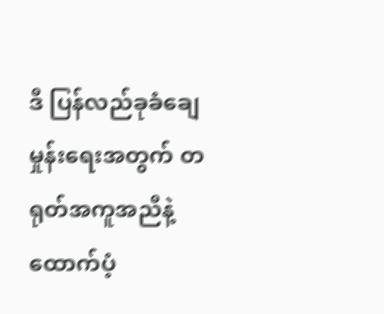ဒီ ပြန်လည်ခုခံချေမှုန်းရေးအတွက် တရုတ်အကူအညီနဲ့ ထောက်ပံ့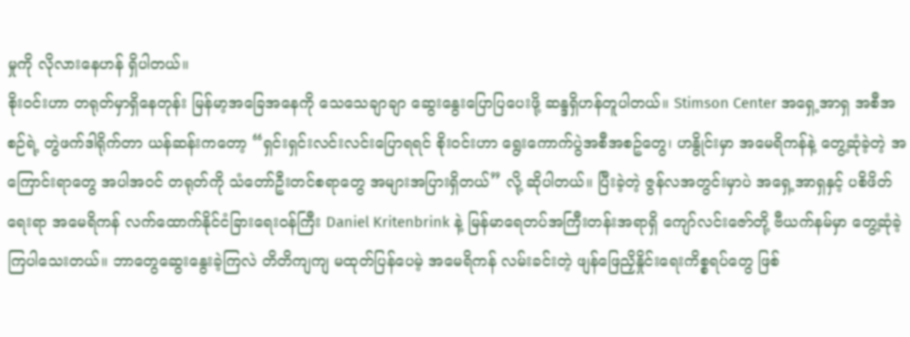မှုကို လိုလားနေဟန် ရှိပါတယ်။
စိုးဝင်းဟာ တရုတ်မှာရှိနေတုန်း မြန်မာ့အခြေအနေကို သေသေချာချာ ဆွေးနွေးပြောပြပေးဖို့ ဆန္ဒရှိဟန်တူပါတယ်။ Stimson Center အရှေ့အာရှ အစီအစဉ်ရဲ့ တွဲဖက်ဒါရိုက်တာ ယန်ဆန်းကတော့ “ရှင်းရှင်းလင်းလင်းပြောရရင် စိုးဝင်းဟာ ရွေးကောက်ပွဲအစီအစဥ်တွေ၊ ဟနွိုင်းမှာ အမေရိကန်နဲ့ တွေ့ဆုံခဲ့တဲ့ အကြောင်းရာတွေ အပါအဝင် တရုတ်ကို သံတော်ဦးတင်စရာတွေ အများအပြားရှိတယ်” လို့ ဆိုပါတယ်။ ပြီးခဲ့တဲ့ ဇွန်လအတွင်းမှာပဲ အရှေ့အာရှနှင့် ပစိဖိတ်ရေးရာ အမေရိကန် လက်ထောက်နိုင်ငံခြားရေးဝန်ကြီး Daniel Kritenbrink နဲ့ မြန်မာရေတပ်အကြီးတန်းအရာရှိ ကျော်လင်းဇော်တို့ ဗီယက်နမ်မှာ တွေ့ဆုံခဲ့ကြပါသေးတယ်။ ဘာတွေဆွေးနွေးခဲ့ကြလဲ တိတိကျကျ မထုတ်ပြန်ပေမဲ့ အမေရိကန် လမ်းခင်းတဲ့ ဖျန်ဖြေညှိနှိုင်းရေးကိစ္စရပ်တွေ ဖြစ်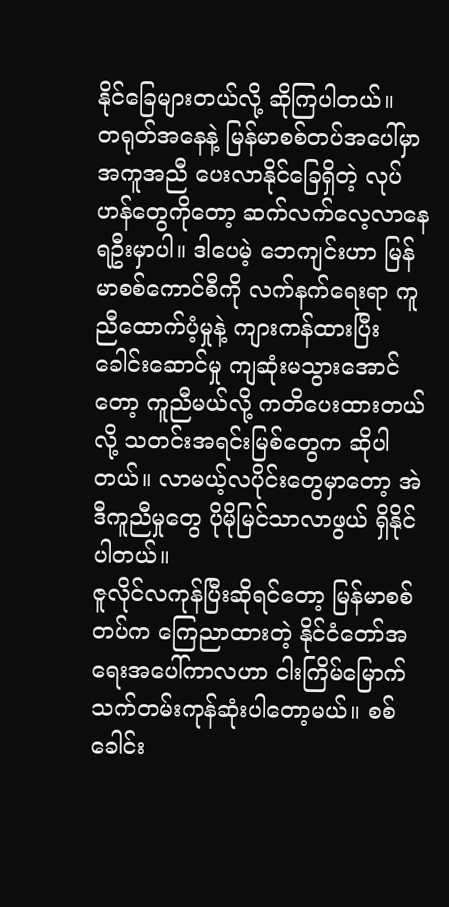နိုင်ခြေများတယ်လို့ ဆိုကြပါတယ်။
တရုတ်အနေနဲ့ မြန်မာစစ်တပ်အပေါ်မှာ အကူအညီ ပေးလာနိုင်ခြေရှိတဲ့ လုပ်ဟန်တွေကိုတော့ ဆက်လက်လေ့လာနေရဦးမှာပါ။ ဒါပေမဲ့ ဘေကျင်းဟာ မြန်မာစစ်ကောင်စီကို လက်နက်ရေးရာ ကူညီထောက်ပံ့မှုနဲ့ ကျားကန်ထားပြီး ခေါင်းဆောင်မှု ကျဆုံးမသွားအောင်တော့ ကူညီမယ်လို့ ကတိပေးထားတယ်လို့ သတင်းအရင်းမြစ်တွေက ဆိုပါတယ်။ လာမယ့်လပိုင်းတွေမှာတော့ အဲဒီကူညီမှုတွေ ပိုမိုမြင်သာလာဖွယ် ရှိနိုင်ပါတယ်။
ဇူလိုင်လကုန်ပြီးဆိုရင်တော့ မြန်မာစစ်တပ်က ကြေညာထားတဲ့ နိုင်ငံတော်အရေးအပေါ်ကာလဟာ ငါးကြိမ်မြောက် သက်တမ်းကုန်ဆုံးပါတော့မယ်။ စစ်ခေါင်း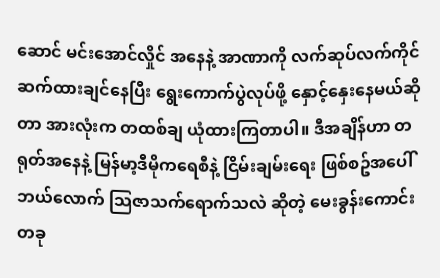ဆောင် မင်းအောင်လှိုင် အနေနဲ့ အာဏာကို လက်ဆုပ်လက်ကိုင် ဆက်ထားချင်နေပြီး ရွေးကောက်ပွဲလုပ်ဖို့ နှောင့်နှေးနေမယ်ဆိုတာ အားလုံးက တထစ်ချ ယုံထားကြတာပါ။ ဒီအချိန်ဟာ တရုတ်အနေနဲ့ မြန်မာ့ဒီမိုကရေစီနဲ့ ငြိမ်းချမ်းရေး ဖြစ်စဥ်အပေါ် ဘယ်လောက် သြဇာသက်ရောက်သလဲ ဆိုတဲ့ မေးခွန်းကောင်းတခု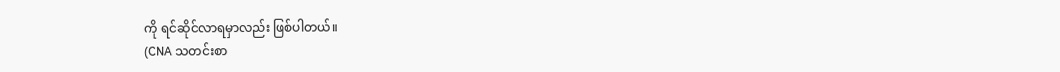ကို ရင်ဆိုင်လာရမှာလည်း ဖြစ်ပါတယ်။
(CNA သတင်းစာ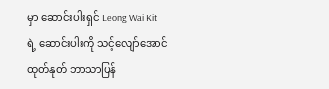မှာ ဆောင်းပါးရှင် Leong Wai Kit ရဲ့ ဆောင်းပါးကို သင့်လျော်အောင် ထုတ်နုတ် ဘာသာပြန်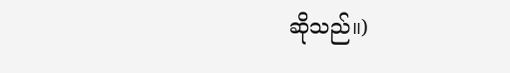ဆိုသည်။)